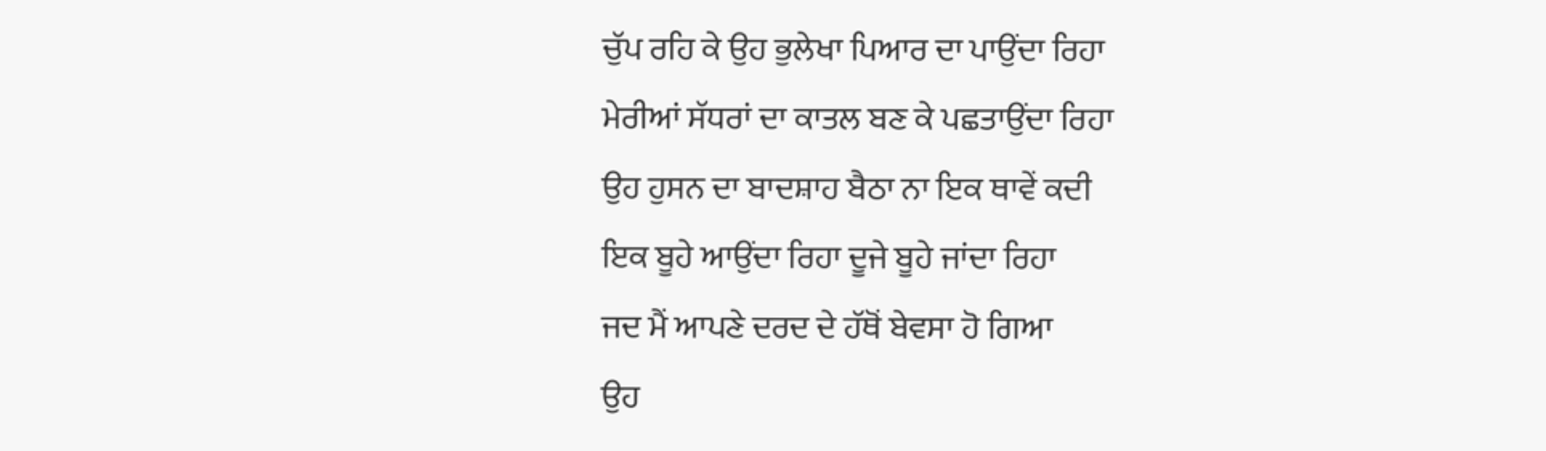ਚੁੱਪ ਰਹਿ ਕੇ ਉਹ ਭੁਲੇਖਾ ਪਿਆਰ ਦਾ ਪਾਉਂਦਾ ਰਿਹਾ
ਮੇਰੀਆਂ ਸੱਧਰਾਂ ਦਾ ਕਾਤਲ ਬਣ ਕੇ ਪਛਤਾਉਂਦਾ ਰਿਹਾ
ਉਹ ਹੁਸਨ ਦਾ ਬਾਦਸ਼ਾਹ ਬੈਠਾ ਨਾ ਇਕ ਥਾਵੇਂ ਕਦੀ
ਇਕ ਬੂਹੇ ਆਉਂਦਾ ਰਿਹਾ ਦੂਜੇ ਬੂਹੇ ਜਾਂਦਾ ਰਿਹਾ
ਜਦ ਮੈਂ ਆਪਣੇ ਦਰਦ ਦੇ ਹੱਥੋਂ ਬੇਵਸਾ ਹੋ ਗਿਆ
ਉਹ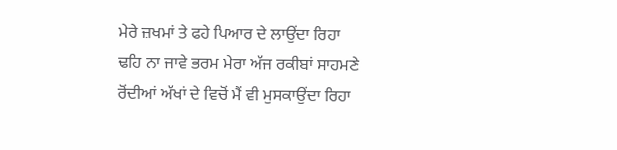ਮੇਰੇ ਜ਼ਖਮਾਂ ਤੇ ਫਹੇ ਪਿਆਰ ਦੇ ਲਾਉਂਦਾ ਰਿਹਾ
ਢਹਿ ਨਾ ਜਾਵੇ ਭਰਮ ਮੇਰਾ ਅੱਜ ਰਕੀਬਾਂ ਸਾਹਮਣੇ
ਰੋਂਦੀਆਂ ਅੱਖਾਂ ਦੇ ਵਿਚੋਂ ਮੈਂ ਵੀ ਮੁਸਕਾਉਂਦਾ ਰਿਹਾ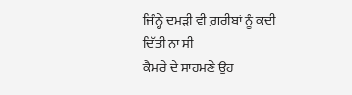ਜਿੰਨ੍ਹੇ ਦਮੜੀ ਵੀ ਗ਼ਰੀਬਾਂ ਨੂੰ ਕਦੀ ਦਿੱਤੀ ਨਾ ਸੀ
ਕੈਮਰੇ ਦੇ ਸਾਹਮਣੇ ਉਹ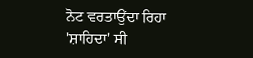ਨੋਟ ਵਰਤਾਉਂਦਾ ਰਿਹਾ
'ਸ਼ਾਹਿਦਾ' ਸੀ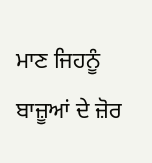ਮਾਣ ਜਿਹਨੂੰ ਬਾਜ਼ੂਆਂ ਦੇ ਜ਼ੋਰ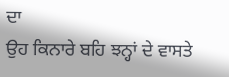ਦਾ
ਉਹ ਕਿਨਾਰੇ ਬਹਿ ਝਨ੍ਹਾਂ ਦੇ ਵਾਸਤੇ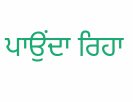ਪਾਉਂਦਾ ਰਿਹਾ